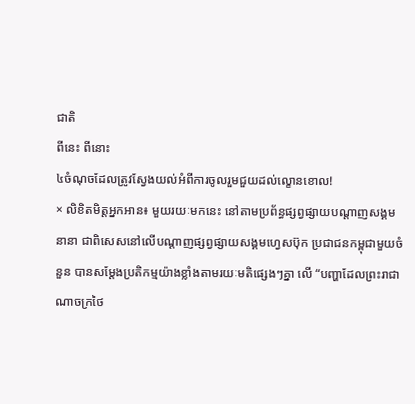ជាតិ
ពីនេះ ពីនោះ
៤ចំណុចដែលត្រូវស្វែងយល់អំពីការចូលរួមជួយដល់ល្ខោនខោល!
× លិខិតមិត្តអ្នកអាន៖ មួយរយៈមកនេះ នៅតាមប្រព័ន្ធផ្សព្វផ្សាយបណ្តាញសង្គមនានា ជាពិសេសនៅលើបណ្តាញផ្សព្វផ្សាយសង្គមហ្វេសប៊ុក ប្រជាជនកម្ពុជាមួយចំនួន បានសម្តែងប្រតិកម្មយ៉ាងខ្លាំងតាមរយៈមតិផ្សេងៗគ្នា លើ “បញ្ហាដែលព្រះរាជាណាចក្រថៃ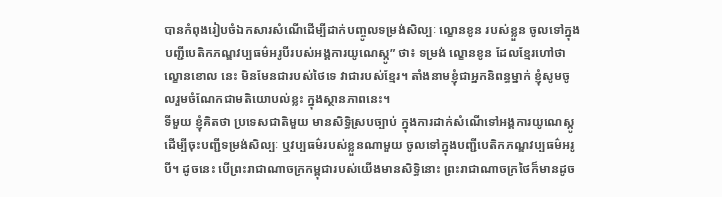បានកំពុងរៀបចំឯកសារសំណើដើម្បីដាក់បញ្ចូលទម្រង់សិល្បៈ ល្ខោនខូន របស់ខ្លួន ចូលទៅក្នុងបញ្ជីបេតិកភណ្ឌវប្បធម៌អរូបីរបស់អង្គការយូណេស្កូ” ថា៖ ទម្រង់ ល្ខោនខូន ដែលខ្មែរហៅថា ល្ខោនខោល នេះ មិនមែនជារបស់ថៃទេ វាជារបស់ខ្មែរ។ តាំងនាមខ្ញុំជាអ្នកនិពន្ធម្នាក់ ខ្ញុំសូមចូលរួមចំណែកជាមតិយោបល់ខ្លះ ក្នុងស្ថានភាពនេះ។
ទីមួយ ខ្ញុំគិតថា ប្រទេសជាតិមួយ មានសិទ្ធិស្របច្បាប់ ក្នុងការដាក់សំណើទៅអង្គការយូណេស្កូ ដើម្បីចុះបញ្ជីទម្រង់សិល្បៈ ឬវប្បធម៌របស់ខ្លួនណាមួយ ចូលទៅក្នុងបញ្ជីបេតិកភណ្ឌវប្បធម៌អរូបី។ ដូចនេះ បើព្រះរាជាណាចក្រកម្ពុជារបស់យើងមានសិទ្ធិនោះ ព្រះរាជាណាចក្រថៃក៏មានដូច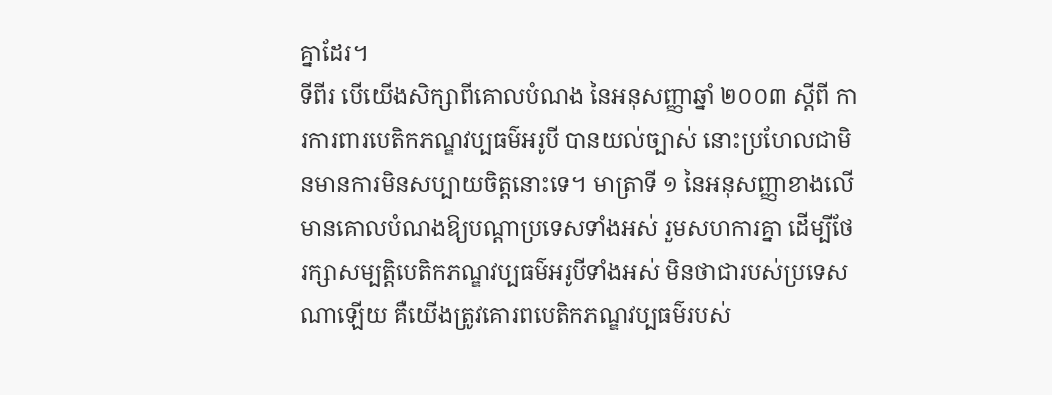គ្នាដែរ។
ទីពីរ បើយើងសិក្សាពីគោលបំណង នៃអនុសញ្ញាឆ្នាំ ២០០៣ ស្តីពី ការការពារបេតិកភណ្ឌវប្បធម៌អរូបី បានយល់ច្បាស់ នោះប្រហែលជាមិនមានការមិនសប្បាយចិត្តនោះទេ។ មាត្រាទី ១ នៃអនុសញ្ញាខាងលើ មានគោលបំណងឱ្យបណ្តាប្រទេសទាំងអស់ រួមសហការគ្នា ដើម្បីថែរក្សាសម្បត្តិបេតិកភណ្ឌវប្បធម៌អរូបីទាំងអស់ មិនថាជារបស់ប្រទេសណាឡើយ គឺយើងត្រូវគោរពបេតិកភណ្ឌវប្បធម៌របស់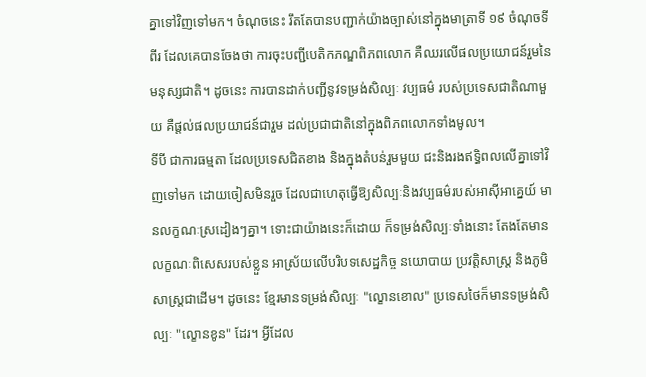គ្នាទៅវិញទៅមក។ ចំណុចនេះ រឹតតែបានបញ្ជាក់យ៉ាងច្បាស់នៅក្នុងមាត្រាទី ១៩ ចំណុចទីពីរ ដែលគេបានចែងថា ការចុះបញ្ជីបេតិកភណ្ឌពិភពលោក គឺឈរលើផលប្រយោជន៍រួមនៃមនុស្សជាតិ។ ដូចនេះ ការបានដាក់បញ្ជីនូវទម្រង់សិល្បៈ វប្បធម៌ របស់ប្រទេសជាតិណាមួយ គឺផ្តល់ផលប្រយាជន៍ជារួម ដល់ប្រជាជាតិនៅក្នុងពិភពលោកទាំងមូល។
ទីបី ជាការធម្មតា ដែលប្រទេសជិតខាង និងក្នុងតំបន់រួមមួយ ជះនិងរងឥទ្ធិពលលើគ្នាទៅវិញទៅមក ដោយចៀសមិនរួច ដែលជាហេតុធ្វើឱ្យសិល្បៈនិងវប្បធម៌របស់អាស៊ីអាគ្នេយ៍ មានលក្ខណៈស្រដៀងៗគ្នា។ ទោះជាយ៉ាងនេះក៏ដោយ ក៏ទម្រង់សិល្បៈទាំងនោះ តែងតែមានលក្ខណៈពិសេសរបស់ខ្លួន អាស្រ័យលើបរិបទសេដ្ឋកិច្ច នយោបាយ ប្រវត្តិសាស្ត្រ និងភូមិសាស្ត្រជាដើម។ ដូចនេះ ខ្មែរមានទម្រង់សិល្បៈ "ល្ខោនខោល" ប្រទេសថៃក៏មានទម្រង់សិល្បៈ "ល្ខោនខូន" ដែរ។ អ្វីដែល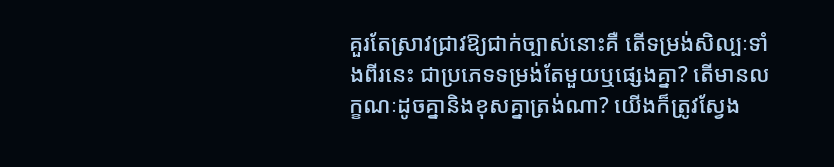គួរតែស្រាវជ្រាវឱ្យជាក់ច្បាស់នោះគឺ តើទម្រង់សិល្បៈទាំងពីរនេះ ជាប្រភេទទម្រង់តែមួយឬផ្សេងគ្នា? តើមានលក្ខណៈដូចគ្នានិងខុសគ្នាត្រង់ណា? យើងក៏ត្រូវស្វែង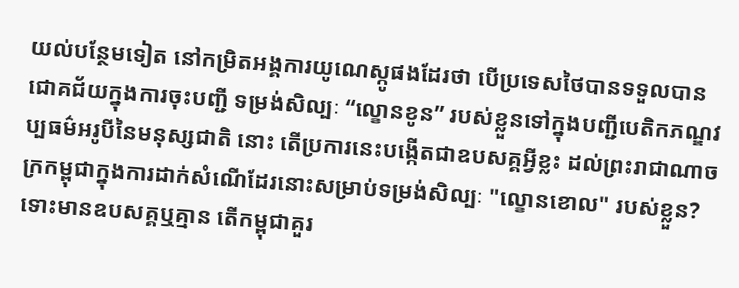យល់បន្ថែមទៀត នៅកម្រិតអង្គការយូណេស្កូផងដែរថា បើប្រទេសថៃបានទទួលបានជោគជ័យក្នុងការចុះបញ្ជី ទម្រង់សិល្បៈ “ល្ខោនខូន” របស់ខ្លួនទៅក្នុងបញ្ជីបេតិកភណ្ឌវប្បធម៌អរូបីនៃមនុស្សជាតិ នោះ តើប្រការនេះបង្កើតជាឧបសគ្គអ្វីខ្លះ ដល់ព្រះរាជាណាចក្រកម្ពុជាក្នុងការដាក់សំណើដែរនោះសម្រាប់ទម្រង់សិល្បៈ "ល្ខោនខោល" របស់ខ្លួន? ទោះមានឧបសគ្គឬគ្មាន តើកម្ពុជាគួរ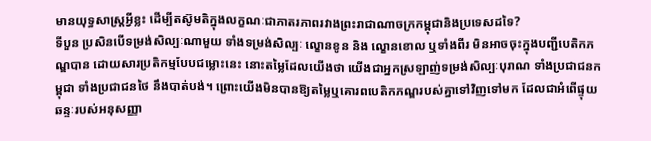មានយុទ្ធសាស្ត្រអ្វីខ្លះ ដើម្បីតស៊ូមតិក្នុងលក្ខណៈជាភាតរភាពរវាងព្រះរាជាណាចក្រកម្ពុជានិងប្រទេសដទៃ?
ទីបួន ប្រសិនបើទម្រង់សិល្បៈណាមួយ ទាំងទម្រង់សិល្បៈ ល្ខោនខូន និង ល្ខោនខោល ឬទាំងពីរ មិនអាចចុះក្នុងបញ្ជីបេតិកភណ្ឌបាន ដោយសារប្រតិកម្មបែបជម្លោះនេះ នោះតម្លៃដែលយើងថា យើងជាអ្នកស្រឡាញ់ទម្រង់សិល្បៈបុរាណ ទាំងប្រជាជនកម្ពុជា ទាំងប្រជាជនថៃ នឹងបាត់បង់។ ព្រោះយើងមិនបានឱ្យតម្លៃឬគោរពបេតិកភណ្ឌរបស់គ្នាទៅវិញទៅមក ដែលជាអំពើផ្ទុយឆន្ទៈរបស់អនុសញ្ញា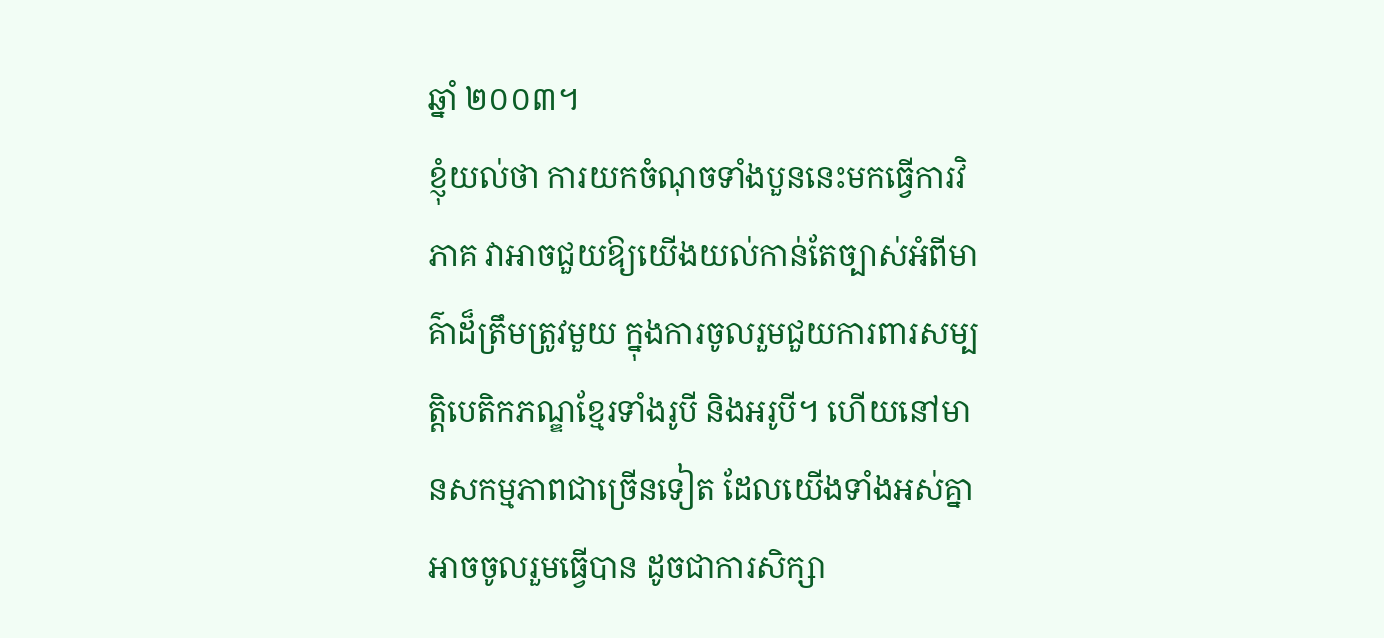ឆ្នាំ ២០០៣។
ខ្ញុំយល់ថា ការយកចំណុចទាំងបួននេះមកធ្វើការវិភាគ វាអាចជួយឱ្យយើងយល់កាន់តែច្បាស់អំពីមាគ៌ាដ៏ត្រឹមត្រូវមួយ ក្នុងការចូលរួមជួយការពារសម្បត្តិបេតិកភណ្ឌខ្មែរទាំងរូបី និងអរូបី។ ហើយនៅមានសកម្មភាពជាច្រើនទៀត ដែលយើងទាំងអស់គ្នា អាចចូលរួមធ្វើបាន ដូចជាការសិក្សា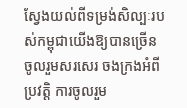ស្វែងយល់ពីទម្រង់សិល្បៈរបស់កម្ពុជាយើងឱ្យបានច្រើន ចូលរួមសរសេរ ចងក្រងអំពីប្រវត្តិ ការចូលរួម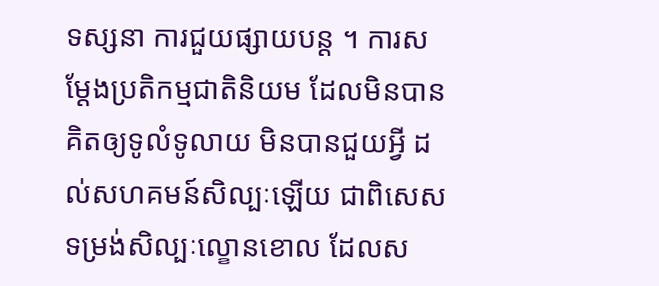ទស្សនា ការជួយផ្សាយបន្ត ។ ការសម្តែងប្រតិកម្មជាតិនិយម ដែលមិនបានគិតឲ្យទូលំទូលាយ មិនបានជួយអ្វី ដល់សហគមន៍សិល្បៈឡើយ ជាពិសេស ទម្រង់សិល្បៈល្ខោនខោល ដែលស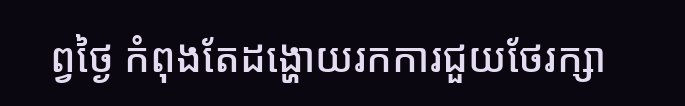ព្វថ្ងៃ កំពុងតែដង្ហោយរកការជួយថែរក្សា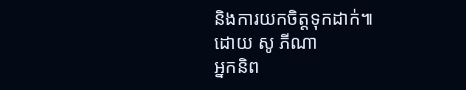និងការយកចិត្តទុកដាក់៕
ដោយ សូ ភីណា
អ្នកនិព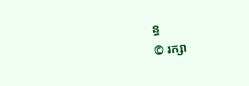ន្ធ
© រក្សា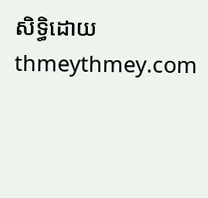សិទ្ធិដោយ thmeythmey.com